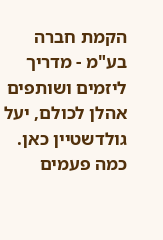הקמת חברה בע"מ - מדריך ליזמים ושותפים
אהלן לכולם, יעל גולדשטיין כאן. כמה פעמים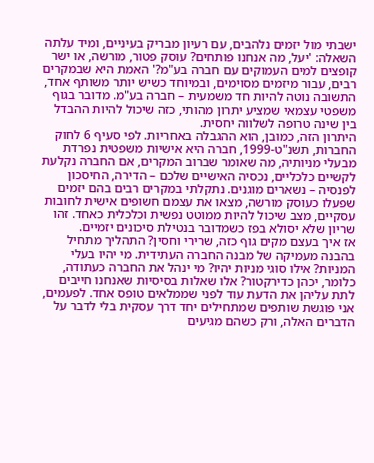ישבתי מול יזמים נלהבים, עם רעיון מבריק בעיניים, ומיד עלתה השאלה: 'יעל, מה אנחנו פותחים? עוסק פטור, מורשה, או ישר קופצים למים העמוקים עם חברה בע"מ?' האמת היא שבמקרים רבים, עבור מיזמים מסוימים, ובמיוחד כשיש יותר משותף אחד, התשובה נוטה להיות חד משמעית – חברה בע"מ. מדובר בגוף משפטי עצמאי שמציע יתרון מהותי, כזה שיכול להיות ההבדל בין שינה טרופה לשלווה יחסית.
היתרון הזה, כמובן, הוא ההגבלה באחריות. לפי סעיף 6 לחוק החברות, תשנ"ט-1999, חברה היא אישיות משפטית נפרדת מבעלי מניותיה, מה שאומר שברוב המקרים, אם החברה נקלעת לקשיים כלכליים, נכסיה האישיים שלכם – הדירה, החיסכון לפנסיה – נשארים מוגנים. נתקלתי במקרים רבים בהם יזמים שפעלו כעוסק מורשה, מצאו את עצמם חשופים אישית לחובות עסקיים, מצב שיכול להיות ממוטט נפשית וכלכלית כאחד. זהו שריון שלא יסולא בפז כשמדובר בנטילת סיכונים יזמיים.
אז איך בעצם מקים גוף כזה, שרירי וחסין? התהליך מתחיל בהבנה מעמיקה של מבנה החברה העתידית. מי יהיו בעלי המניות? אילו סוגי מניות יהיו? מי ינהל את החברה כעתודה, כלומר, יכהן כדירקטור? אלו שאלות בסיסיות שאנחנו חייבים לתת עליהן את הדעת עוד לפני שממלאים טופס אחד. לפעמים, אני פוגשת שותפים שמתחילים יחד דרך עסקית בלי לדבר על הדברים האלה, ורק כשהם מגיעים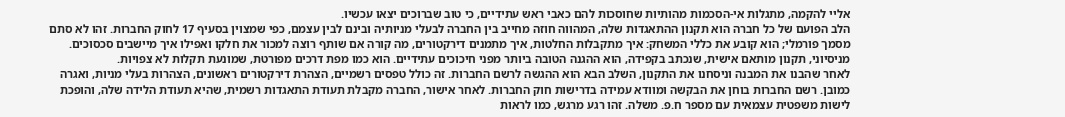אליי להקמה, מתגלות אי-הסכמות מהותיות שחוסכות להם כאבי ראש עתידיים, כי טוב שברוכים יצאו עכשיו.
הלב הפועם של כל חברה הוא תקנון ההתאגדות שלה, המהווה חוזה מחייב בין החברה לבעלי מניותיה ובינם לבין עצמם, כפי שמצוין בסעיף 17 לחוק החברות. זהו לא סתם מסמך פורמלי; הוא קובע את כללי המשחק: איך מתקבלות החלטות, איך מתמנים דירקטורים, מה קורה אם שותף רוצה למכור את חלקו ואפילו איך מיישבים סכסוכים. מניסיוני, תקנון מותאם אישית, שנכתב בקפידה, הוא ההגנה הטובה ביותר מפני חיכוכים עתידיים. הוא כמו מפת דרכים מפורטת, שמונעת תקלות לא צפויות.
לאחר שהבנו את המבנה וניסחנו את התקנון, השלב הבא הוא ההגשה לרשם החברות. זה כולל טפסים רשמיים, הצהרת דירקטורים ראשונים, הצהרות בעלי מניות, ואגרה כמובן. רשם החברות בוחן את הבקשה ומוודא עמידה בדרישות חוק החברות. לאחר אישור, החברה מקבלת תעודת התאגדות רשמית, שהיא תעודת הלידה שלה, והופכת לישות משפטית עצמאית עם מספר ח.פ. משלה. זהו רגע מרגש, כמו לראות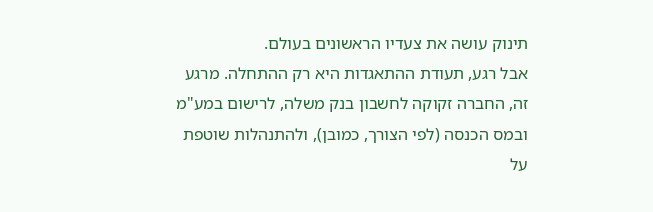תינוק עושה את צעדיו הראשונים בעולם.
אבל רגע, תעודת ההתאגדות היא רק ההתחלה. מרגע זה, החברה זקוקה לחשבון בנק משלה, לרישום במע"מ ובמס הכנסה (לפי הצורך, כמובן), ולהתנהלות שוטפת על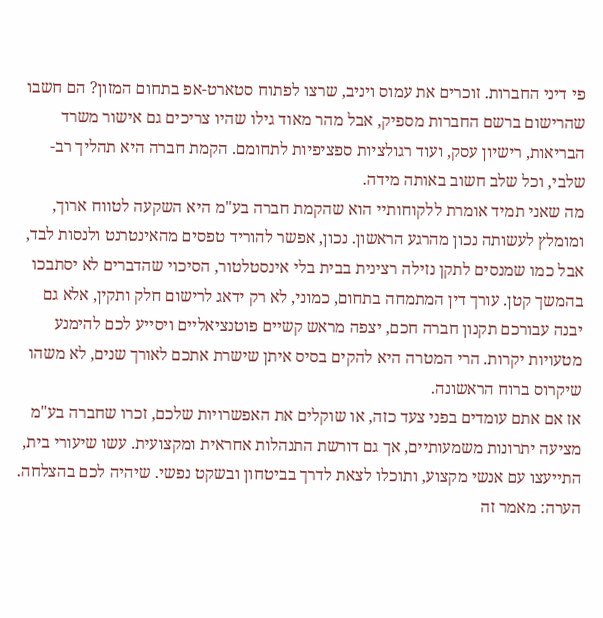פי דיני החברות. זוכרים את עמוס ויניב, שרצו לפתוח סטארט-אפ בתחום המזון? הם חשבו שהרישום ברשם החברות מספיק, אבל מהר מאוד גילו שהיו צריכים גם אישור משרד הבריאות, רישיון עסק, ועוד רגולציות ספציפיות לתחומם. הקמת חברה היא תהליך רב-שלבי, וכל שלב חשוב באותה מידה.
מה שאני תמיד אומרת ללקוחותיי הוא שהקמת חברה בע"מ היא השקעה לטווח ארוך, ומומלץ לעשותה נכון מהרגע הראשון. נכון, אפשר להוריד טפסים מהאינטרנט ולנסות לבד, אבל כמו שמנסים לתקן נזילה רצינית בבית בלי אינסטלטור, הסיכוי שהדברים לא יסתבכו בהמשך קטן. עורך דין המתמחה בתחום, כמוני, לא רק ידאג לרישום חלק ותקין, אלא גם יבנה עבורכם תקנון חברה חכם, יצפה מראש קשיים פוטנציאליים ויסייע לכם להימנע מטעויות יקרות. הרי המטרה היא להקים בסיס איתן שישרת אתכם לאורך שנים, לא משהו שיקרוס ברוח הראשונה.
אז אם אתם עומדים בפני צעד כזה, או שוקלים את האפשרויות שלכם, זכרו שחברה בע"מ מציעה יתרונות משמעותיים, אך גם דורשת התנהלות אחראית ומקצועית. עשו שיעורי בית, התייעצו עם אנשי מקצוע, ותוכלו לצאת לדרך בביטחון ובשקט נפשי. שיהיה לכם בהצלחה.
הערה: מאמר זה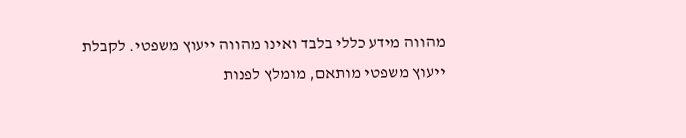מהווה מידע כללי בלבד ואינו מהווה ייעוץ משפטי. לקבלת ייעוץ משפטי מותאם, מומלץ לפנות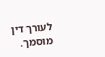לעורך דין מוסמך.